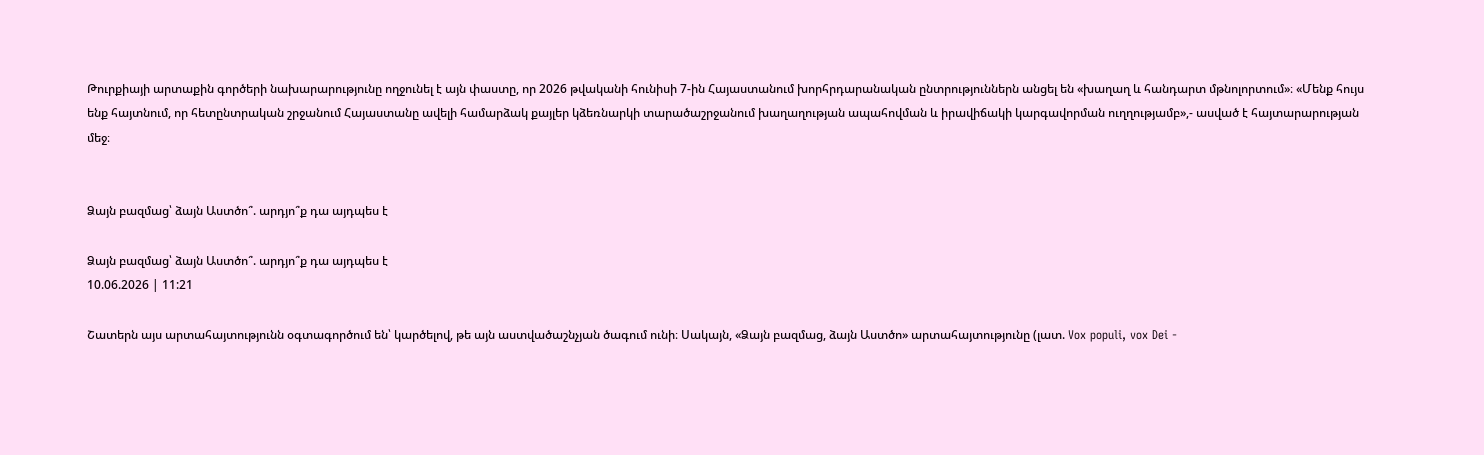Թուրքիայի արտաքին գործերի նախարարությունը ողջունել է այն փաստը, որ 2026 թվականի հունիսի 7-ին Հայաստանում խորհրդարանական ընտրություններն անցել են «խաղաղ և հանդարտ մթնոլորտում»։ «Մենք հույս ենք հայտնում, որ հետընտրական շրջանում Հայաստանը ավելի համարձակ քայլեր կձեռնարկի տարածաշրջանում խաղաղության ապահովման և իրավիճակի կարգավորման ուղղությամբ»,- ասված է հայտարարության մեջ։


Ձայն բազմաց՝ ձայն Աստծո՞. արդյո՞ք դա այդպես է

Ձայն բազմաց՝ ձայն Աստծո՞. արդյո՞ք դա այդպես է
10.06.2026 | 11:21

Շատերն այս արտահայտությունն օգտագործում են՝ կարծելով, թե այն աստվածաշնչյան ծագում ունի։ Սակայն, «Ձայն բազմաց, ձայն Աստծո» արտահայտությունը (լատ. Vox populi, vox Dei -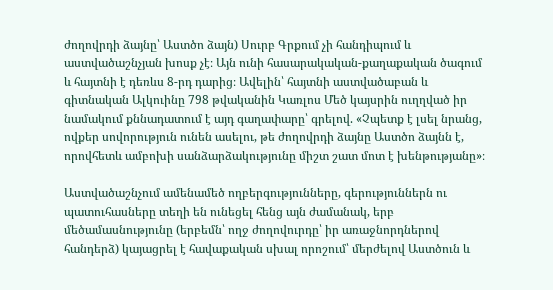ժողովրդի ձայնը՝ Աստծո ձայն) Սուրբ Գրքում չի հանդիպում և աստվածաշնչյան խոսք չէ։ Այն ունի հասարակական-քաղաքական ծագում և հայտնի է դեռևս 8-րդ դարից։ Ավելին՝ հայտնի աստվածաբան և գիտնական Ալկուինը 798 թվականին Կառլոս Մեծ կայսրին ուղղված իր նամակում քննադատում է այդ գաղափարը՝ գրելով. «Չպետք է լսել նրանց, ովքեր սովորություն ունեն ասելու, թե ժողովրդի ձայնը Աստծո ձայնն է, որովհետև ամբոխի սանձարձակությունը միշտ շատ մոտ է խենթությանը»։

Աստվածաշնչում ամենամեծ ողբերգությունները, գերություններն ու պատուհասները տեղի են ունեցել հենց այն ժամանակ, երբ մեծամասնությունը (երբեմն՝ ողջ ժողովուրդը՝ իր առաջնորդներով հանդերձ) կայացրել է հավաքական սխալ որոշում՝ մերժելով Աստծուն և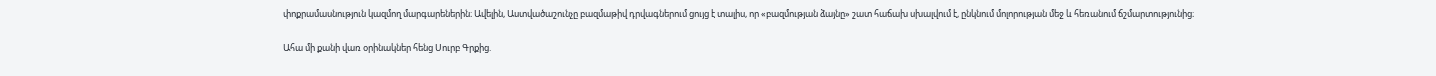փոքրամասնություն կազմող մարգարեներին։ Ավելին, Աստվածաշունչը բազմաթիվ դրվագներում ցույց է տալիս, որ «բազմության ձայնը» շատ հաճախ սխալվում է, ընկնում մոլորության մեջ և հեռանում ճշմարտությունից։

Ահա մի քանի վառ օրինակներ հենց Սուրբ Գրքից.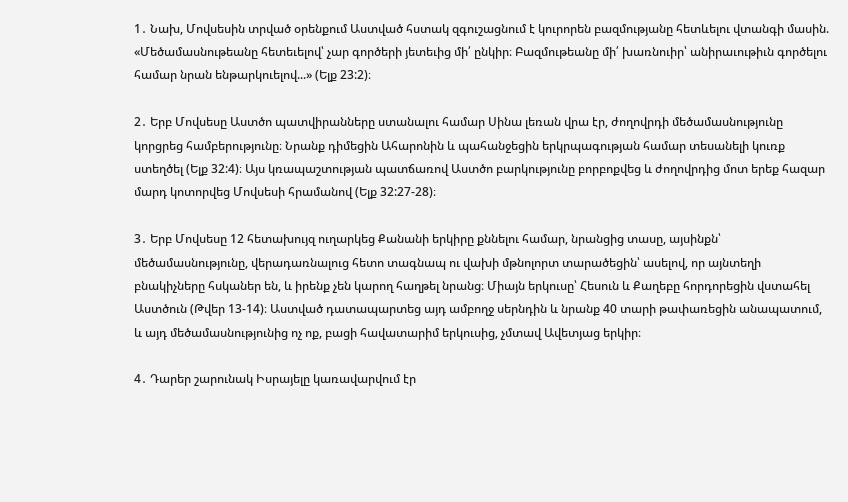1․ Նախ, Մովսեսին տրված օրենքում Աստված հստակ զգուշացնում է կուրորեն բազմությանը հետևելու վտանգի մասին. «Մեծամասնութեանը հետեւելով՝ չար գործերի յետեւից մի՛ ընկիր։ Բազմութեանը մի՛ խառնուիր՝ անիրաւութիւն գործելու համար նրան ենթարկուելով...» (Ելք 23:2)։

2․ Երբ Մովսեսը Աստծո պատվիրանները ստանալու համար Սինա լեռան վրա էր, ժողովրդի մեծամասնությունը կորցրեց համբերությունը։ Նրանք դիմեցին Ահարոնին և պահանջեցին երկրպագության համար տեսանելի կուռք ստեղծել (Ելք 32:4)։ Այս կռապաշտության պատճառով Աստծո բարկությունը բորբոքվեց և ժողովրդից մոտ երեք հազար մարդ կոտորվեց Մովսեսի հրամանով (Ելք 32:27-28)։

3․ Երբ Մովսեսը 12 հետախույզ ուղարկեց Քանանի երկիրը քննելու համար, նրանցից տասը, այսինքն՝ մեծամասնությունը, վերադառնալուց հետո տագնապ ու վախի մթնոլորտ տարածեցին՝ ասելով, որ այնտեղի բնակիչները հսկաներ են, և իրենք չեն կարող հաղթել նրանց։ Միայն երկուսը՝ Հեսուն և Քաղեբը հորդորեցին վստահել Աստծուն (Թվեր 13-14)։ Աստված դատապարտեց այդ ամբողջ սերնդին և նրանք 40 տարի թափառեցին անապատում, և այդ մեծամասնությունից ոչ ոք, բացի հավատարիմ երկուսից, չմտավ Ավետյաց երկիր։

4․ Դարեր շարունակ Իսրայելը կառավարվում էր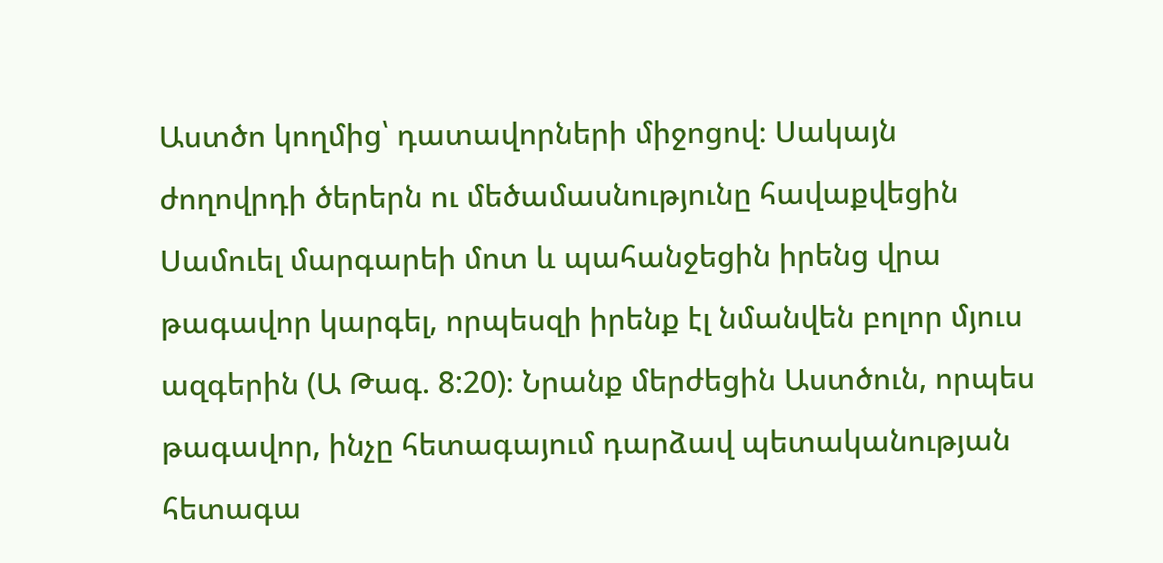Աստծո կողմից՝ դատավորների միջոցով։ Սակայն ժողովրդի ծերերն ու մեծամասնությունը հավաքվեցին Սամուել մարգարեի մոտ և պահանջեցին իրենց վրա թագավոր կարգել, որպեսզի իրենք էլ նմանվեն բոլոր մյուս ազգերին (Ա Թագ. 8:20)։ Նրանք մերժեցին Աստծուն, որպես թագավոր, ինչը հետագայում դարձավ պետականության հետագա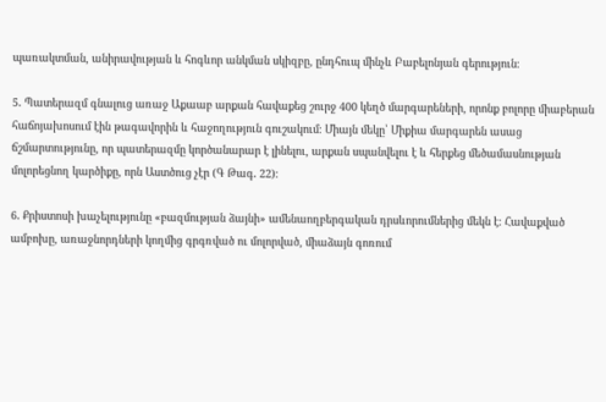պառակտման, անիրավության և հոգևոր անկման սկիզբը, ընդհուպ մինչև Բաբելոնյան գերություն։

5․ Պատերազմ գնալուց առաջ Աքաաբ արքան հավաքեց շուրջ 400 կեղծ մարգարեների, որոնք բոլորը միաբերան հաճոյախոսում էին թագավորին և հաջողություն գուշակում։ Միայն մեկը՝ Միքիա մարգարեն ասաց ճշմարտությունը, որ պատերազմը կործանարար է լինելու, արքան սպանվելու է և հերքեց մեծամասնության մոլորեցնող կարծիքը, որն Աստծուց չէր (Գ Թագ․ 22)։

6․ Քրիստոսի խաչելությունը «բազմության ձայնի» ամենաողբերգական դրսևորումներից մեկն է։ Հավաքված ամբոխը, առաջնորդների կողմից գրգռված ու մոլորված, միաձայն գոռում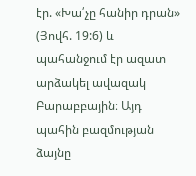էր. «Խա՛չը հանիր դրան» (Յովհ. 19:6) և պահանջում էր ազատ արձակել ավազակ Բարաբբային։ Այդ պահին բազմության ձայնը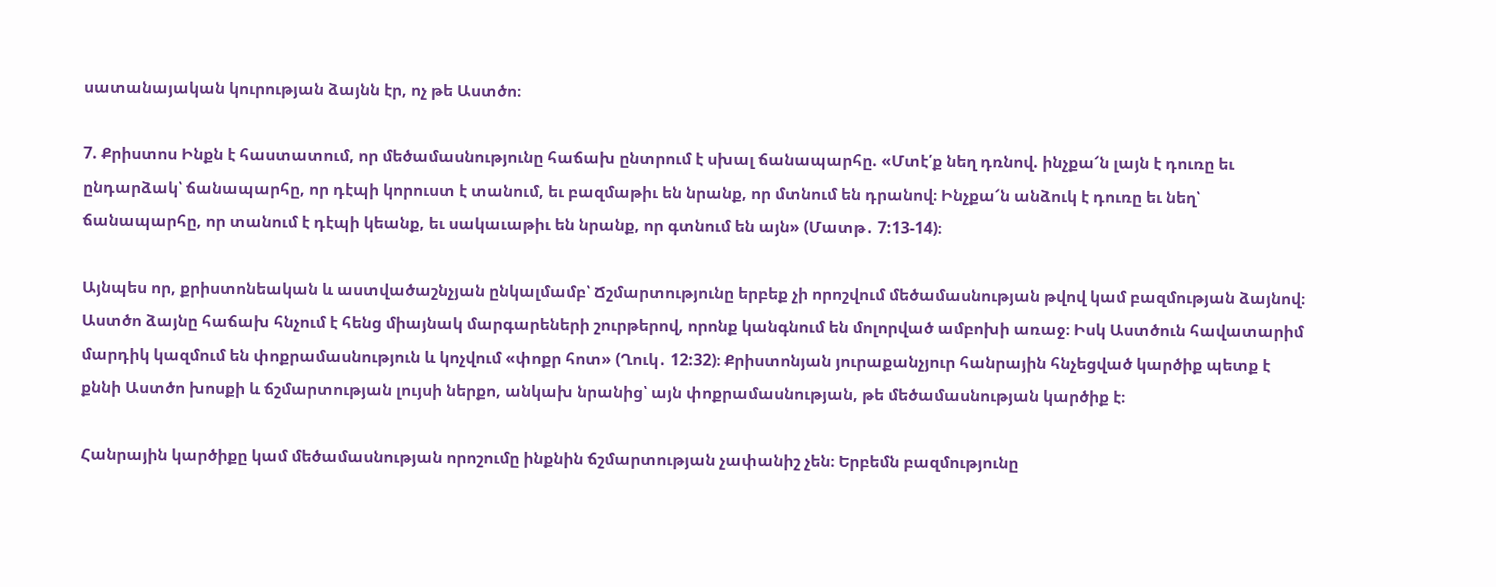սատանայական կուրության ձայնն էր, ոչ թե Աստծո։

7. Քրիստոս Ինքն է հաստատում, որ մեծամասնությունը հաճախ ընտրում է սխալ ճանապարհը. «Մտէ՛ք նեղ դռնով. ինչքա՜ն լայն է դուռը եւ ընդարձակ՝ ճանապարհը, որ դէպի կորուստ է տանում, եւ բազմաթիւ են նրանք, որ մտնում են դրանով։ Ինչքա՜ն անձուկ է դուռը եւ նեղ՝ ճանապարհը, որ տանում է դէպի կեանք, եւ սակաւաթիւ են նրանք, որ գտնում են այն» (Մատթ․ 7:13-14)։

Այնպես որ, քրիստոնեական և աստվածաշնչյան ընկալմամբ՝ Ճշմարտությունը երբեք չի որոշվում մեծամասնության թվով կամ բազմության ձայնով։ Աստծո ձայնը հաճախ հնչում է հենց միայնակ մարգարեների շուրթերով, որոնք կանգնում են մոլորված ամբոխի առաջ։ Իսկ Աստծուն հավատարիմ մարդիկ կազմում են փոքրամասնություն և կոչվում «փոքր հոտ» (Ղուկ․ 12:32)։ Քրիստոնյան յուրաքանչյուր հանրային հնչեցված կարծիք պետք է քննի Աստծո խոսքի և ճշմարտության լույսի ներքո, անկախ նրանից՝ այն փոքրամասնության, թե մեծամասնության կարծիք է։

Հանրային կարծիքը կամ մեծամասնության որոշումը ինքնին ճշմարտության չափանիշ չեն։ Երբեմն բազմությունը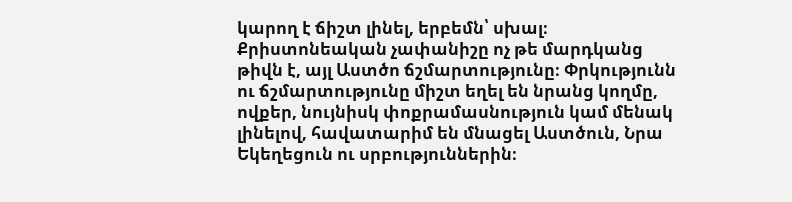կարող է ճիշտ լինել, երբեմն՝ սխալ։ Քրիստոնեական չափանիշը ոչ թե մարդկանց թիվն է, այլ Աստծո ճշմարտությունը։ Փրկությունն ու ճշմարտությունը միշտ եղել են նրանց կողմը, ովքեր, նույնիսկ փոքրամասնություն կամ մենակ լինելով, հավատարիմ են մնացել Աստծուն, Նրա Եկեղեցուն ու սրբություններին։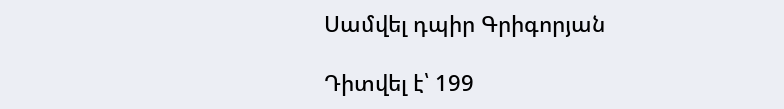Սամվել դպիր Գրիգորյան

Դիտվել է՝ 199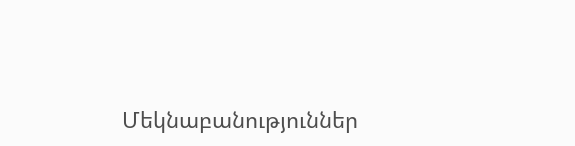Մեկնաբանություններ